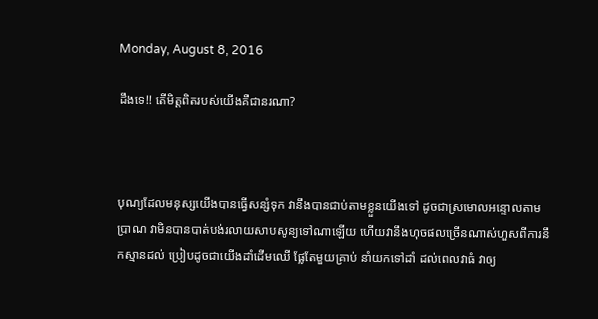Monday, August 8, 2016

ដឹងទេ!! តើមិត្តពិតរបស់យើងគឺជានរណា?



បុណ្យដែលមនុស្សយើងបានធ្វើសន្សំទុក វានឹងបានជាប់តាមខ្លួនយើងទៅ ដូចជាស្រមោលអន្ទោលតាមប្រាណ វាមិនបានបាត់បង់រលាយសាបសូន្យទៅណាឡើយ ហើយវានឹងហុចផលច្រើនណាស់ហួសពីការនឹកស្មានដល់ ប្រៀបដូចជាយើងដាំដើមឈើ ផ្លែតែមួយគ្រាប់ នាំយកទៅដាំ ដល់ពេលវាធំ វាឲ្យ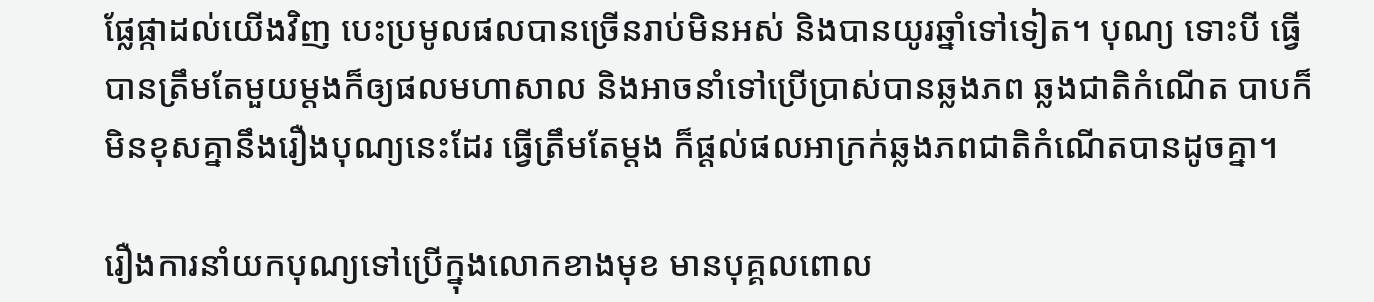ផ្លែផ្កាដល់យើងវិញ បេះប្រមូលផលបានច្រើនរាប់មិនអស់ និងបានយូរឆ្នាំទៅទៀត។ បុណ្យ ទោះបី ធ្វើបានត្រឹមតែមួយម្តងក៏ឲ្យផលមហាសាល និងអាចនាំទៅប្រើប្រាស់បានឆ្លងភព ឆ្លងជាតិកំណើត បាបក៏មិនខុសគ្នានឹងរឿងបុណ្យនេះដែរ ធ្វើត្រឹមតែម្តង ក៏ផ្តល់ផលអាក្រក់ឆ្លងភពជាតិកំណើតបានដូចគ្នា។

រឿងការនាំយកបុណ្យទៅប្រើក្នុងលោកខាងមុខ មានបុគ្គលពោល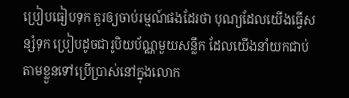ប្រៀបធៀបទុក គួរឲ្យចាប់រម្មណ៍ផងដែរថា បុណ្យដែលយើងធ្វើសន្សំទុក ប្រៀបដូចជារូបិយប័ណ្ណមួយសន្លឹក ដែលយើងនាំយកជាប់តាមខ្លួនទៅប្រើប្រាស់នៅក្នុងលោក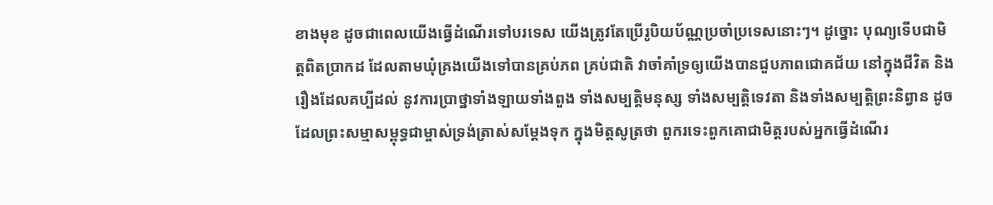ខាងមុខ ដូចជាពេលយើងធ្វើដំណើរទៅបរទេស យើងត្រូវតែប្រើរូបិយប័ណ្ណប្រចាំប្រទេសនោះៗ។ ដូច្នោះ បុណ្យទើបជាមិត្តពិតប្រាកដ ដែលតាមឃុំគ្រងយើងទៅបានគ្រប់ភព គ្រប់ជាតិ វាចាំគាំទ្រឲ្យយើងបានជួបភាពជោគជ័យ នៅក្នុងជីវិត និងរឿងដែលគប្បីដល់ នូវការប្រាថ្នាទាំងឡាយទាំងពួង ទាំងសម្បត្តិមនុស្ស ទាំងសម្បត្តិទេវតា និងទាំងសម្បត្តិព្រះនិព្វាន ដូចដែលព្រះសម្មាសម្ពុទ្ធជាម្ចាស់ទ្រង់ត្រាស់សម្តែងទុក ក្នុងមិត្តសូត្រថា ពួករទេះពួកគោជាមិត្តរបស់អ្នកធ្វើដំណើរ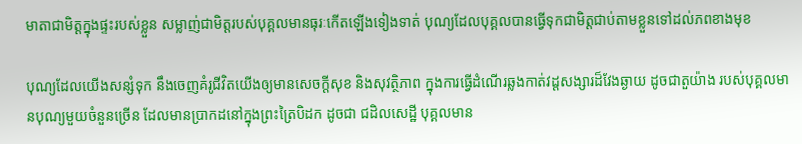មាតាជាមិត្តក្នុងផ្ទះរបស់ខ្លួន សម្លាញ់ជាមិត្តរបស់បុគ្គលមានធុរៈកើតឡើងទៀងទាត់ បុណ្យដែលបុគ្គលបានធ្វើទុកជាមិត្តជាប់តាមខ្លួនទៅដល់ភពខាងមុខ

បុណ្យដែលយើងសន្សំទុក នឹងចេញគំរូជីវិតយើងឲ្យមានសេចក្ដីសុខ និងសុវត្ថិភាព ក្នុងការធ្វើដំណើរឆ្លងកាត់វដ្ដសង្សារដ៏វែងឆ្ងាយ ដូចជាតួយ៉ាង របស់បុគ្គលមានបុណ្យមួយចំនួនច្រើន ដែលមានប្រាកដនៅក្នុងព្រះត្រៃបិដក ដូចជា ជដិលសេដ្ឋី បុគ្គលមាន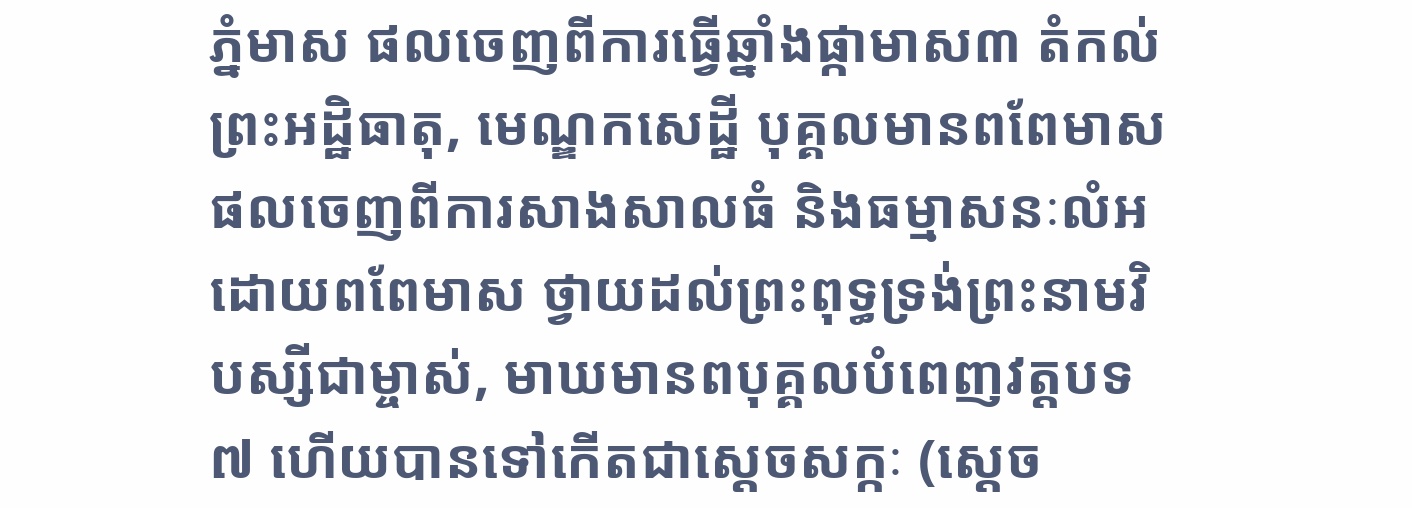ភ្នំមាស ផលចេញពីការធ្វើឆ្នាំងផ្កាមាស៣ តំកល់ព្រះអដ្ឋិធាតុ, មេណ្ឌកសេដ្ឋី បុគ្គលមានពពែមាស ផលចេញពីការសាងសាលធំ និងធម្មាសនៈលំអដោយពពែមាស ថ្វាយដល់ព្រះពុទ្ធទ្រង់ព្រះនាមវិបស្សីជាម្ចាស់, មាឃមានពបុគ្គលបំពេញវត្តបទ ៧ ហើយបានទៅកើតជាស្តេចសក្កៈ (ស្តេច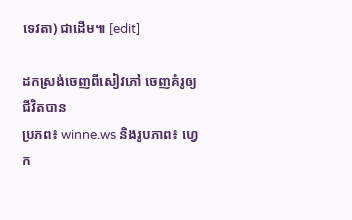ទេវតា) ជាដើម៕ [edit]

ដកស្រង់ចេញពីសៀវភៅ ចេញគំរូឲ្យជីវិតបាន
ប្រភព៖ winne.ws និងរូបភាព៖ ហ្វេក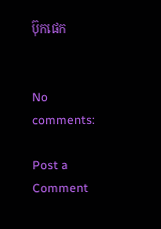ប៊ុកផេក


No comments:

Post a Comment